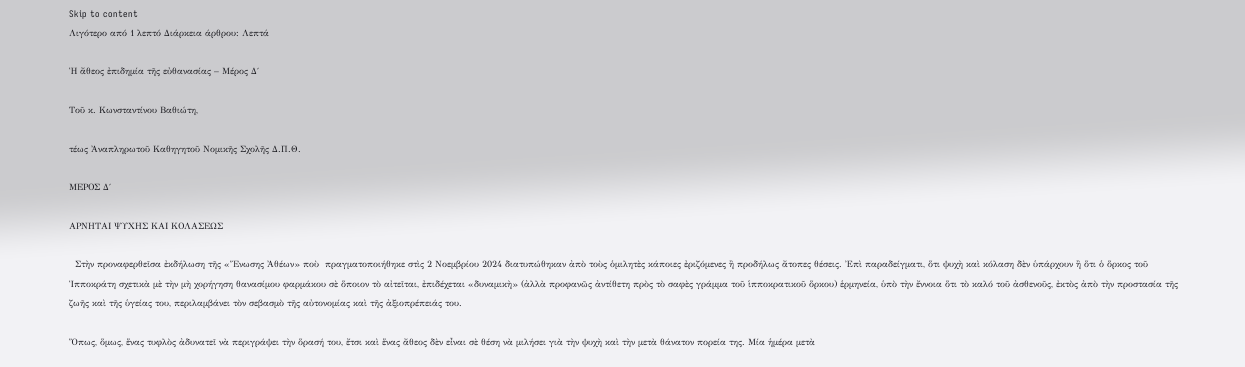Skip to content
Λιγότερο από 1 λεπτό Διάρκεια άρθρου: Λεπτά

Ἡ ἄθεος ἐπιδημία τῆς εὐθανασίας – Μέρος Δ΄

Τοῦ κ. Κωνσταντίνου Βαθιώτη,

τέως Ἀναπληρωτοῦ Καθηγητοῦ Νομικῆς Σχολῆς Δ.Π.Θ.

ΜΕΡΟΣ Δ΄

ΑΡΝΗΤΑΙ ΨΥΧΗΣ ΚΑΙ ΚΟΛΑΣΕΩΣ

  Στὴν προναφερθεῖσα ἐκδήλωση τῆς «Ἕνωσης Ἀθέων» ποὺ  πραγματοποιήθηκε στὶς 2 Νοεμβρίου 2024 διατυπώθηκαν ἀπὸ τοὺς ὁμιλητὲς κάποιες ἐριζόμενες ἢ προδήλως ἄτοπες θέσεις. Ἐπὶ παραδείγματι, ὅτι ψυχὴ καὶ κόλαση δὲν ὑπάρχουν ἢ ὅτι ὁ ὅρκος τοῦ Ἱπποκράτη σχετικὰ μὲ τὴν μὴ χορήγηση θανασίμου φαρμάκου σὲ ὅποιον τὸ αἰτεῖται, ἐπιδέχεται «δυναμικὴ» (ἀλλὰ προφανῶς ἀντίθετη πρὸς τὸ σαφὲς γράμμα τοῦ ἱπποκρατικοῦ ὅρκου) ἑρμηνεία, ὑπὸ τὴν ἔννοια ὅτι τὸ καλό τοῦ ἀσθενοῦς, ἐκτὸς ἀπὸ τὴν προστασία τῆς ζωῆς καὶ τῆς ὑγείας του, περιλαμβάνει τὸν σεβασμὸ τῆς αὐτονομίας καὶ τῆς ἀξιοπρέπειάς του.

Ὅπως, ὅμως, ἕνας τυφλὸς ἀδυνατεῖ νὰ περιγράψει τὴν ὅρασή του, ἔτσι καὶ ἕνας ἄθεος δὲν εἶναι σὲ θέση νὰ μιλήσει γιὰ τὴν ψυχὴ καὶ τὴν μετὰ θάνατον πορεία της. Μία ἡμέρα μετὰ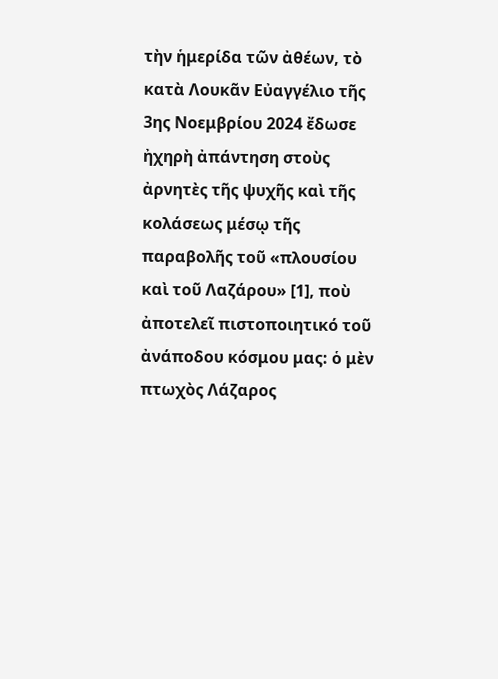τὴν ἡμερίδα τῶν ἀθέων, τὸ κατὰ Λουκᾶν Εὐαγγέλιο τῆς 3ης Νοεμβρίου 2024 ἔδωσε ἠχηρὴ ἀπάντηση στοὺς ἀρνητὲς τῆς ψυχῆς καὶ τῆς κολάσεως μέσῳ τῆς παραβολῆς τοῦ «πλουσίου καὶ τοῦ Λαζάρου» [1], ποὺ ἀποτελεῖ πιστοποιητικό τοῦ ἀνάποδου κόσμου μας: ὁ μὲν πτωχὸς Λάζαρος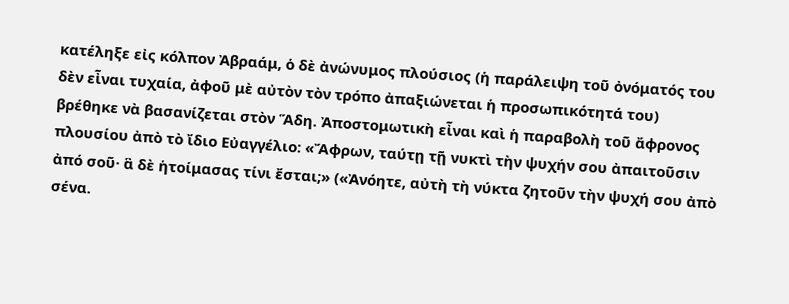κατέληξε εἰς κόλπον Ἀβραάμ, ὁ δὲ ἀνώνυμος πλούσιος (ἡ παράλειψη τοῦ ὀνόματός του δὲν εἶναι τυχαία, ἀφοῦ μὲ αὐτὸν τὸν τρόπο ἀπαξιώνεται ἡ προσωπικότητά του) βρέθηκε νὰ βασανίζεται στὸν Ἅδη. Ἀποστομωτικὴ εἶναι καὶ ἡ παραβολὴ τοῦ ἄφρονος πλουσίου ἀπὸ τὸ ἴδιο Εὐαγγέλιο: «Ἄφρων, ταύτῃ τῇ νυκτὶ τὴν ψυχήν σου ἀπαιτοῦσιν ἀπό σοῦ· ἃ δὲ ἡτοίμασας τίνι ἔσται;» («Ἀνόητε, αὐτὴ τὴ νύκτα ζητοῦν τὴν ψυχή σου ἀπὸ σένα.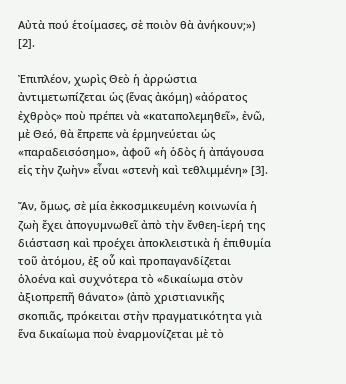Αὐτὰ πού ἑτοίμασες, σὲ ποιὸν θὰ ἀνήκουν;») [2].

Ἐπιπλέον, χωρὶς Θεὸ ἡ ἀρρώστια ἀντιμετωπίζεται ὡς (ἕνας ἀκόμη) «ἀόρατος ἐχθρὸς» ποὺ πρέπει νὰ «καταπολεμηθεῖ», ἐνῶ, μὲ Θεό, θὰ ἔπρεπε νὰ ἑρμηνεύεται ὡς «παραδεισόσημο», ἀφοῦ «ἡ ὁδὸς ἡ ἀπάγουσα εἰς τὴν ζωὴν» εἶναι «στενὴ καὶ τεθλιμμένη» [3].

Ἄν, ὅμως, σὲ μία ἐκκοσμικευμένη κοινωνία ἡ ζωὴ ἔχει ἀπογυμνωθεῖ ἀπὸ τὴν ἔνθεη-ἱερή της διάσταση καὶ προέχει ἀποκλειστικὰ ἡ ἐπιθυμία τοῦ ἀτόμου, ἐξ οὗ καὶ προπαγανδίζεται ὁλοένα καὶ συχνότερα τὸ «δικαίωμα στὸν ἀξιοπρεπῆ θάνατο» (ἀπὸ χριστιανικῆς σκοπιᾶς, πρόκειται στὴν πραγματικότητα γιὰ ἕνα δικαίωμα ποὺ ἐναρμονίζεται μὲ τὸ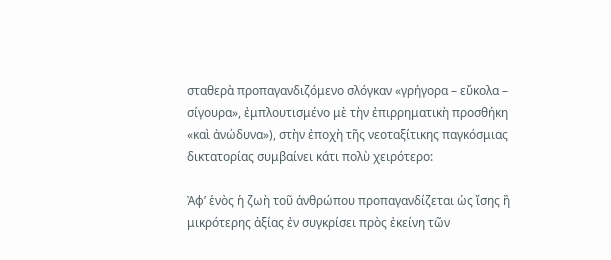σταθερὰ προπαγανδιζόμενο σλόγκαν «γρήγορα – εὔκολα – σίγουρα», ἐμπλουτισμένο μὲ τὴν ἐπιρρηματικὴ προσθήκη «καὶ ἀνώδυνα»), στὴν ἐποχὴ τῆς νεοταξίτικης παγκόσμιας δικτατορίας συμβαίνει κάτι πολὺ χειρότερο:

Ἀφ’ ἑνὸς ἡ ζωὴ τοῦ ἀνθρώπου προπαγανδίζεται ὡς ἴσης ἢ μικρότερης ἀξίας ἐν συγκρίσει πρὸς ἐκείνη τῶν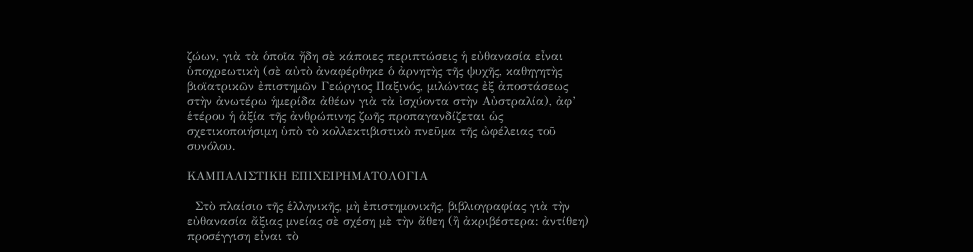ζώων, γιὰ τὰ ὁποῖα ἤδη σὲ κάποιες περιπτώσεις ἡ εὐθανασία εἶναι ὑποχρεωτικὴ (σὲ αὐτὸ ἀναφέρθηκε ὁ ἀρνητὴς τῆς ψυχῆς, καθηγητὴς βιοϊατρικῶν ἐπιστημῶν Γεώργιος Παξινός, μιλώντας ἐξ ἀποστάσεως στὴν ἀνωτέρω ἡμερίδα ἀθέων γιὰ τὰ ἰσχύοντα στὴν Αὐστραλία), ἀφ’ ἑτέρου ἡ ἀξία τῆς ἀνθρώπινης ζωῆς προπαγανδίζεται ὡς σχετικοποιήσιμη ὑπὸ τὸ κολλεκτιβιστικὸ πνεῦμα τῆς ὠφέλειας τοῦ συνόλου.

ΚΑΜΠΑΛΙΣΤΙΚΗ ΕΠΙΧΕΙΡΗΜΑΤΟΛΟΓΙΑ

  Στὸ πλαίσιο τῆς ἑλληνικῆς, μὴ ἐπιστημονικῆς, βιβλιογραφίας γιὰ τὴν εὐθανασία ἄξιας μνείας σὲ σχέση μὲ τὴν ἄθεη (ἢ ἀκριβέστερα: ἀντίθεη) προσέγγιση εἶναι τὸ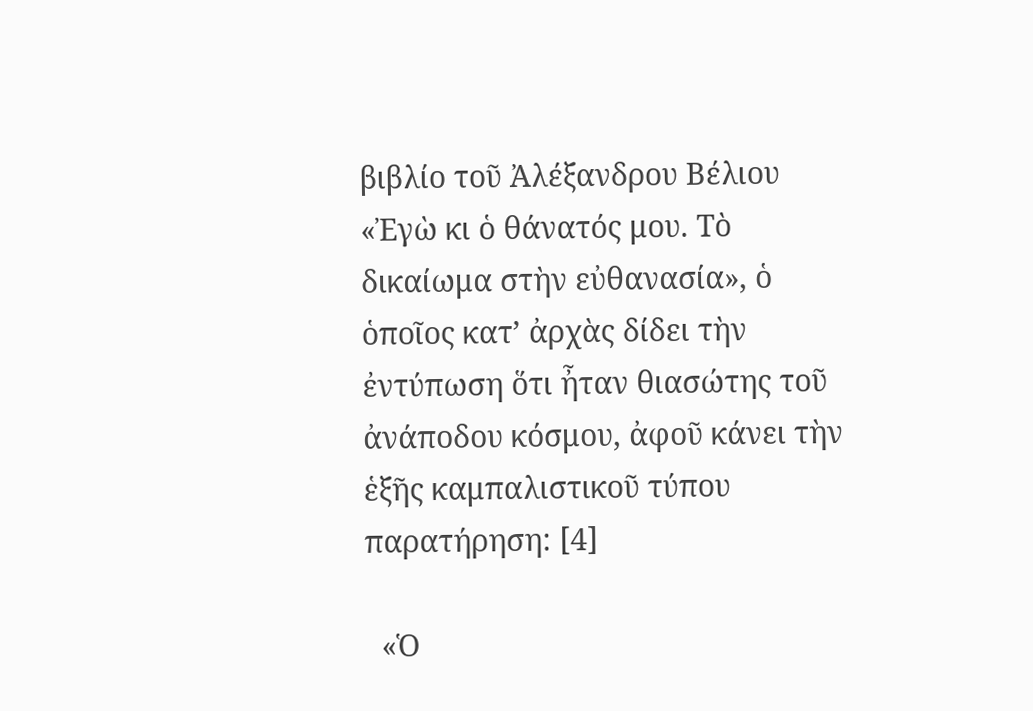βιβλίο τοῦ Ἀλέξανδρου Βέλιου «Ἐγὼ κι ὁ θάνατός μου. Τὸ δικαίωμα στὴν εὐθανασία», ὁ ὁποῖος κατ’ ἀρχὰς δίδει τὴν ἐντύπωση ὅτι ἦταν θιασώτης τοῦ ἀνάποδου κόσμου, ἀφοῦ κάνει τὴν ἑξῆς καμπαλιστικοῦ τύπου παρατήρηση: [4]

  «Ὁ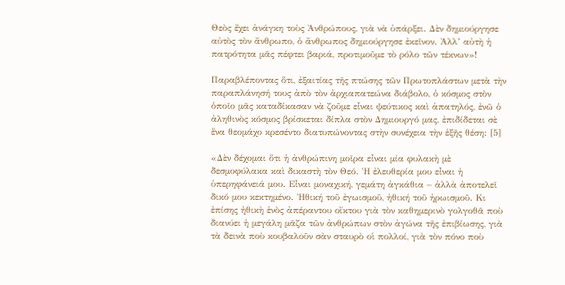Θεὸς ἔχει ἀνάγκη τοὺς Ἀνθρώπους, γιὰ νὰ ὑπάρξει. Δὲν δημιούργησε αὐτὸς τὸν ἄνθρωπο, ὁ ἄνθρωπος δημιούργησε ἐκεῖνον. Ἀλλ’ αὐτὴ ἡ πατρότητα μᾶς πέφτει βαριά, προτιμοῦμε τὸ ρόλο τῶν τέκνων»!

Παραβλέποντας ὅτι, ἐξαιτίας τῆς πτώσης τῶν Πρωτοπλάστων μετὰ τὴν παραπλάνησή τους ἀπὸ τὸν ἀρχιαπατεώνα διάβολο, ὁ κόσμος στὸν ὁποῖο μᾶς καταδίκασαν νὰ ζοῦμε εἶναι ψεύτικος καὶ ἀπατηλός, ἐνῶ ὁ ἀληθινὸς κόσμος βρίσκεται δίπλα στὸν Δημιουργό μας, ἐπιδίδεται σὲ ἕνα θεομάχο κρεσέντο διατυπώνοντας στὴν συνέχεια τὴν ἑξῆς θέση: [5]

«Δὲν δέχομαι ὅτι ἡ ἀνθρώπινη μοῖρα εἶναι μία φυλακὴ μὲ δεσμοφύλακα καὶ δικαστὴ τὸν Θεό. Ἡ ἐλευθερία μου εἶναι ἡ ὑπερηφάνειά μου. Εἶναι μοναχική, γεμάτη ἀγκάθια – ἀλλὰ ἀποτελεῖ δικό μου κεκτημένο. Ἠθική τοῦ ἐγωισμοῦ, ἠθική τοῦ ἡρωισμοῦ. Κι ἐπίσης ἠθικὴ ἑνὸς ἀπέραντου οἴκτου γιὰ τὸν καθημερινὸ γολγοθᾶ ποὺ διανύει ἡ μεγάλη μᾶζα τῶν ἀνθρώπων στὸν ἀγώνα τῆς ἐπιβίωσης, γιὰ τὰ δεινὰ ποὺ κουβαλοῦν σὰν σταυρὸ οἱ πολλοί, γιὰ τὸν πόνο ποὺ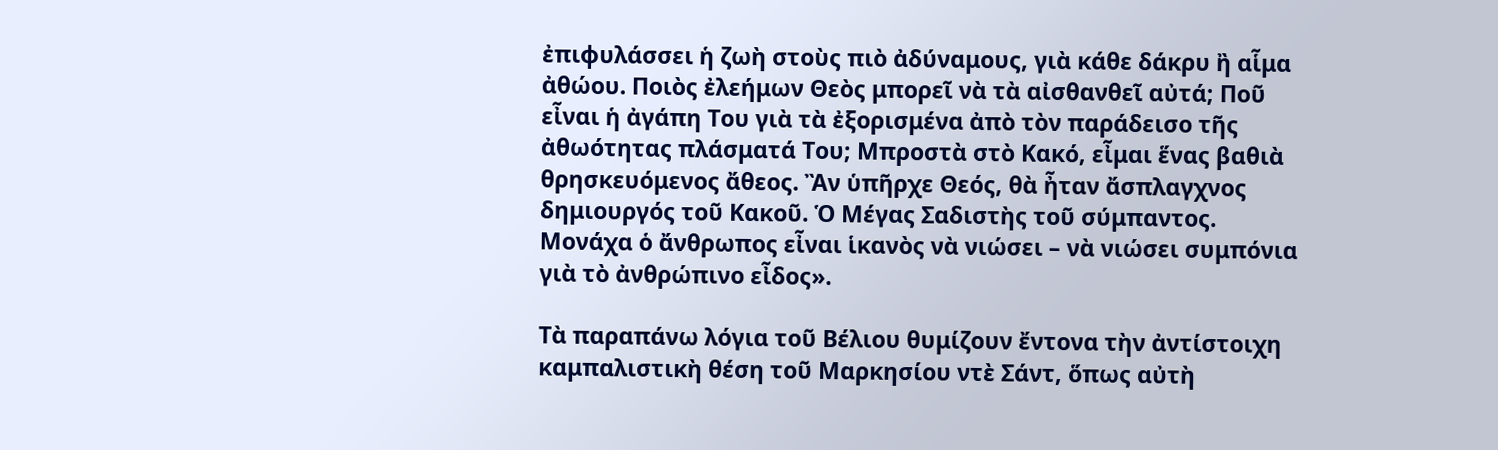ἐπιφυλάσσει ἡ ζωὴ στοὺς πιὸ ἀδύναμους, γιὰ κάθε δάκρυ ἢ αἷμα ἀθώου. Ποιὸς ἐλεήμων Θεὸς μπορεῖ νὰ τὰ αἰσθανθεῖ αὐτά; Ποῦ εἶναι ἡ ἀγάπη Του γιὰ τὰ ἐξορισμένα ἀπὸ τὸν παράδεισο τῆς ἀθωότητας πλάσματά Του; Μπροστὰ στὸ Κακό, εἶμαι ἕνας βαθιὰ θρησκευόμενος ἄθεος. Ἂν ὑπῆρχε Θεός, θὰ ἦταν ἄσπλαγχνος δημιουργός τοῦ Κακοῦ. Ὁ Μέγας Σαδιστὴς τοῦ σύμπαντος. Μονάχα ὁ ἄνθρωπος εἶναι ἱκανὸς νὰ νιώσει – νὰ νιώσει συμπόνια γιὰ τὸ ἀνθρώπινο εἶδος».

Τὰ παραπάνω λόγια τοῦ Βέλιου θυμίζουν ἔντονα τὴν ἀντίστοιχη καμπαλιστικὴ θέση τοῦ Μαρκησίου ντὲ Σάντ, ὅπως αὐτὴ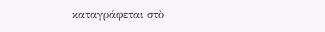καταγράφεται στὸ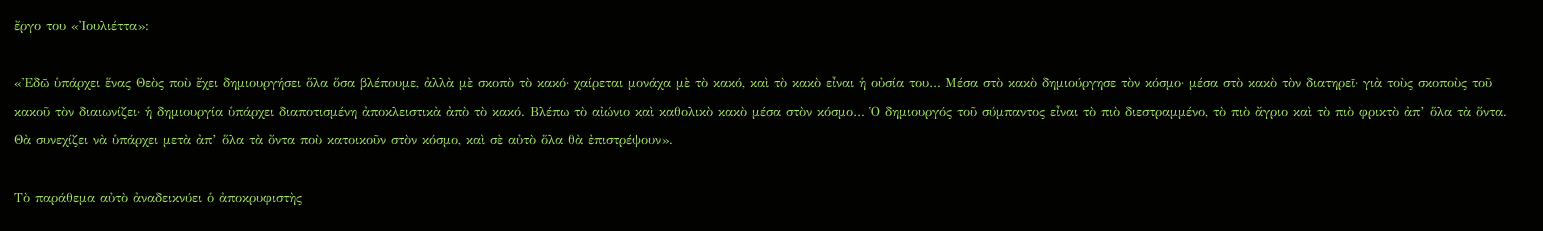ἔργο του «Ἰουλιέττα»:

«Ἐδῶ ὑπάρχει ἕνας Θεὸς ποὺ ἔχει δημιουργήσει ὅλα ὅσα βλέπουμε, ἀλλὰ μὲ σκοπὸ τὸ κακό· χαίρεται μονάχα μὲ τὸ κακό, καὶ τὸ κακὸ εἶναι ἡ οὐσία του… Μέσα στὸ κακὸ δημιούργησε τὸν κόσμο· μέσα στὸ κακὸ τὸν διατηρεῖ· γιὰ τοὺς σκοποὺς τοῦ κακοῦ τὸν διαιωνίζει· ἡ δημιουργία ὑπάρχει διαποτισμένη ἀποκλειστικὰ ἀπὸ τὸ κακό. Βλέπω τὸ αἰώνιο καὶ καθολικὸ κακὸ μέσα στὸν κόσμο… Ὁ δημιουργός τοῦ σύμπαντος εἶναι τὸ πιὸ διεστραμμένο, τὸ πιὸ ἄγριο καὶ τὸ πιὸ φρικτὸ ἀπ’ ὅλα τὰ ὄντα. Θὰ συνεχίζει νὰ ὑπάρχει μετὰ ἀπ’ ὅλα τὰ ὄντα ποὺ κατοικοῦν στὸν κόσμο, καὶ σὲ αὐτὸ ὅλα θὰ ἐπιστρέψουν».

Τὸ παράθεμα αὐτὸ ἀναδεικνύει ὁ ἀποκρυφιστὴς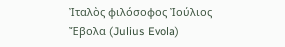Ἰταλὸς φιλόσοφος Ἰούλιος Ἔβολα (Julius Evola)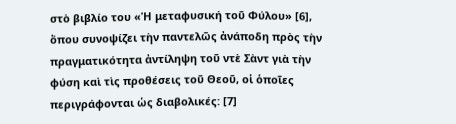στὸ βιβλίο του «Ἡ μεταφυσική τοῦ Φύλου» [6], ὅπου συνοψίζει τὴν παντελῶς ἀνάποδη πρὸς τὴν πραγματικότητα ἀντίληψη τοῦ ντὲ Σὰντ γιὰ τὴν φύση καὶ τὶς προθέσεις τοῦ Θεοῦ, οἱ ὁποῖες περιγράφονται ὡς διαβολικές: [7]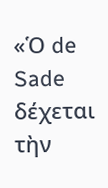«Ὁ de Sade δέχεται τὴν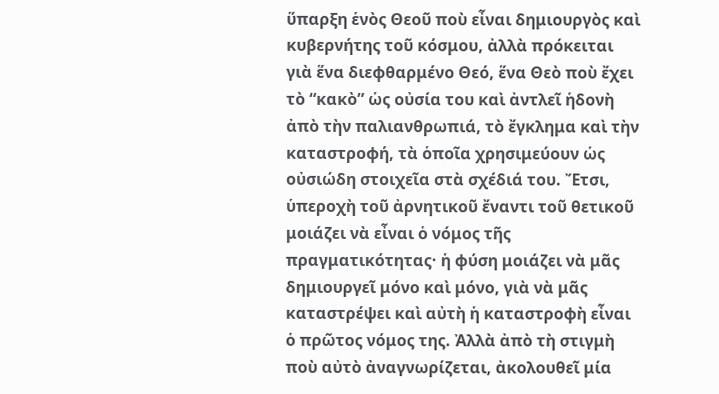ὕπαρξη ἑνὸς Θεοῦ ποὺ εἶναι δημιουργὸς καὶ κυβερνήτης τοῦ κόσμου, ἀλλὰ πρόκειται γιὰ ἕνα διεφθαρμένο Θεό, ἕνα Θεὸ ποὺ ἔχει τὸ “κακὸ” ὡς οὐσία του καὶ ἀντλεῖ ἡδονὴ ἀπὸ τὴν παλιανθρωπιά, τὸ ἔγκλημα καὶ τὴν καταστροφή, τὰ ὁποῖα χρησιμεύουν ὡς οὐσιώδη στοιχεῖα στὰ σχέδιά του. Ἔτσι, ὑπεροχὴ τοῦ ἀρνητικοῦ ἔναντι τοῦ θετικοῦ μοιάζει νὰ εἶναι ὁ νόμος τῆς πραγματικότητας· ἡ φύση μοιάζει νὰ μᾶς δημιουργεῖ μόνο καὶ μόνο, γιὰ νὰ μᾶς καταστρέψει καὶ αὐτὴ ἡ καταστροφὴ εἶναι ὁ πρῶτος νόμος της. Ἀλλὰ ἀπὸ τὴ στιγμὴ ποὺ αὐτὸ ἀναγνωρίζεται, ἀκολουθεῖ μία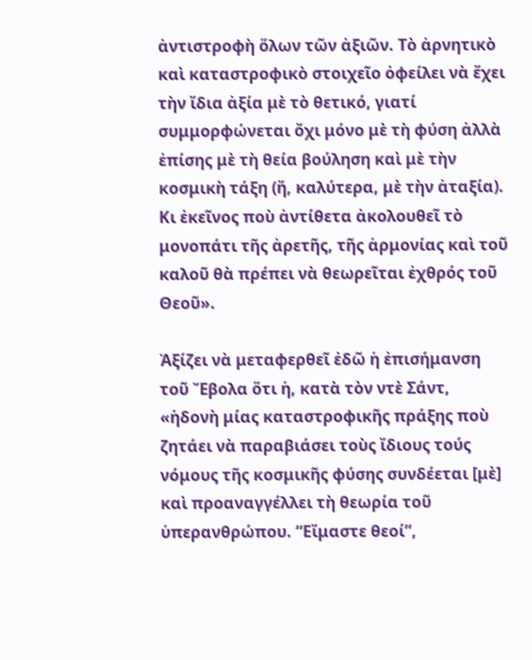ἀντιστροφὴ ὅλων τῶν ἀξιῶν. Τὸ ἀρνητικὸ καὶ καταστροφικὸ στοιχεῖο ὀφείλει νὰ ἔχει τὴν ἴδια ἀξία μὲ τὸ θετικό, γιατί συμμορφώνεται ὄχι μόνο μὲ τὴ φύση ἀλλὰ ἐπίσης μὲ τὴ θεία βούληση καὶ μὲ τὴν κοσμικὴ τάξη (ἤ, καλύτερα, μὲ τὴν ἀταξία). Κι ἐκεῖνος ποὺ ἀντίθετα ἀκολουθεῖ τὸ μονοπάτι τῆς ἀρετῆς, τῆς ἁρμονίας καὶ τοῦ καλοῦ θὰ πρέπει νὰ θεωρεῖται ἐχθρός τοῦ Θεοῦ».

Ἀξίζει νὰ μεταφερθεῖ ἐδῶ ἡ ἐπισήμανση τοῦ Ἔβολα ὅτι ἡ, κατὰ τὸν ντὲ Σάντ, «ἡδονὴ μίας καταστροφικῆς πράξης ποὺ ζητάει νὰ παραβιάσει τοὺς ἴδιους τούς νόμους τῆς κοσμικῆς φύσης συνδέεται [μὲ] καὶ προαναγγέλλει τὴ θεωρία τοῦ ὑπερανθρώπου. “Εἴμαστε θεοί”,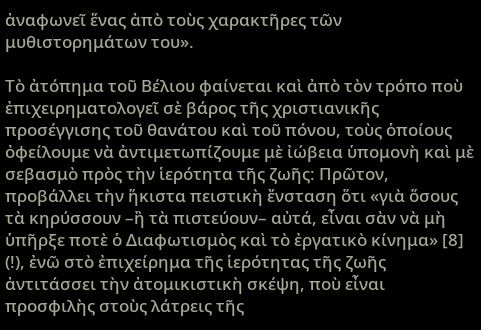ἀναφωνεῖ ἕνας ἀπὸ τοὺς χαρακτῆρες τῶν μυθιστορημάτων του».

Τὸ ἀτόπημα τοῦ Βέλιου φαίνεται καὶ ἀπὸ τὸν τρόπο ποὺ ἐπιχειρηματολογεῖ σὲ βάρος τῆς χριστιανικῆς προσέγγισης τοῦ θανάτου καὶ τοῦ πόνου, τοὺς ὁποίους ὀφείλουμε νὰ ἀντιμετωπίζουμε μὲ ἰώβεια ὑπομονὴ καὶ μὲ σεβασμὸ πρὸς τὴν ἱερότητα τῆς ζωῆς: Πρῶτον, προβάλλει τὴν ἥκιστα πειστικὴ ἔνσταση ὅτι «γιὰ ὅσους τὰ κηρύσσουν –ἢ τὰ πιστεύουν– αὐτά, εἶναι σὰν νὰ μὴ ὑπῆρξε ποτὲ ὁ Διαφωτισμὸς καὶ τὸ ἐργατικὸ κίνημα» [8] (!), ἐνῶ στὸ ἐπιχείρημα τῆς ἱερότητας τῆς ζωῆς ἀντιτάσσει τὴν ἀτομικιστικὴ σκέψη, ποὺ εἶναι προσφιλὴς στοὺς λάτρεις τῆς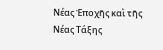Νέας Ἐποχῆς καὶ τῆς Νέας Τάξης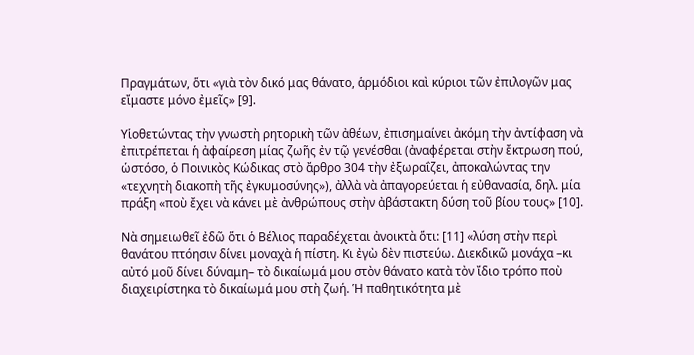Πραγμάτων, ὅτι «γιὰ τὸν δικό μας θάνατο, ἁρμόδιοι καὶ κύριοι τῶν ἐπιλογῶν μας εἴμαστε μόνο ἐμεῖς» [9].

Υἱοθετώντας τὴν γνωστὴ ρητορικὴ τῶν ἀθέων, ἐπισημαίνει ἀκόμη τὴν ἀντίφαση νὰ ἐπιτρέπεται ἡ ἀφαίρεση μίας ζωῆς ἐν τῷ γενέσθαι (ἀναφέρεται στὴν ἔκτρωση πού, ὡστόσο, ὁ Ποινικὸς Κώδικας στὸ ἄρθρο 304 τὴν ἐξωραΐζει, ἀποκαλώντας την «τεχνητὴ διακοπὴ τῆς ἐγκυμοσύνης»), ἀλλὰ νὰ ἀπαγορεύεται ἡ εὐθανασία, δηλ. μία πράξη «ποὺ ἔχει νὰ κάνει μὲ ἀνθρώπους στὴν ἀβάστακτη δύση τοῦ βίου τους» [10].

Νὰ σημειωθεῖ ἐδῶ ὅτι ὁ Βέλιος παραδέχεται ἀνοικτὰ ὅτι: [11] «λύση στὴν περὶ θανάτου πτόησιν δίνει μοναχὰ ἡ πίστη. Κι ἐγὼ δὲν πιστεύω. Διεκδικῶ μονάχα –κι αὐτό μοῦ δίνει δύναμη– τὸ δικαίωμά μου στὸν θάνατο κατὰ τὸν ἴδιο τρόπο ποὺ διαχειρίστηκα τὸ δικαίωμά μου στὴ ζωή. Ἡ παθητικότητα μὲ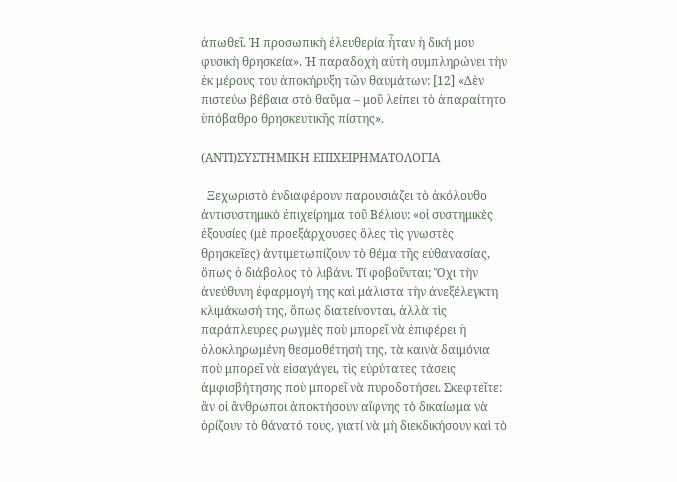ἀπωθεῖ. Ἡ προσωπικὴ ἐλευθερία ἦταν ἡ δική μου φυσικὴ θρησκεία». Ἡ παραδοχὴ αὐτὴ συμπληρώνει τὴν ἐκ μέρους του ἀποκήρυξη τῶν θαυμάτων: [12] «Δὲν πιστεύω βέβαια στὸ θαῦμα – μοῦ λείπει τὸ ἀπαραίτητο ὑπόβαθρο θρησκευτικῆς πίστης».

(ΑΝΤΙ)ΣΥΣΤΗΜΙΚΗ ΕΠΙΧΕΙΡΗΜΑΤΟΛΟΓΙΑ

  Ξεχωριστὸ ἐνδιαφέρουν παρουσιάζει τὸ ἀκόλουθο ἀντισυστημικὸ ἐπιχείρημα τοῦ Βέλιου: «οἱ συστημικὲς ἐξουσίες (μὲ προεξάρχουσες ὅλες τὶς γνωστὲς θρησκεῖες) ἀντιμετωπίζουν τὸ θέμα τῆς εὐθανασίας, ὅπως ὁ διάβολος τὸ λιβάνι. Τί φοβοῦνται; Ὄχι τὴν ἀνεύθυνη ἐφαρμογή της καὶ μάλιστα τὴν ἀνεξέλεγκτη κλιμάκωσή της, ὅπως διατείνονται, ἀλλὰ τὶς παράπλευρες ρωγμὲς ποὺ μπορεῖ νὰ ἐπιφέρει ἡ ὁλοκληρωμένη θεσμοθέτησή της, τὰ καινὰ δαιμόνια ποὺ μπορεῖ νὰ εἰσαγάγει, τὶς εὐρύτατες τάσεις ἀμφισβήτησης ποὺ μπορεῖ νὰ πυροδοτήσει. Σκεφτεῖτε: ἂν οἱ ἄνθρωποι ἀποκτήσουν αἴφνης τὸ δικαίωμα νὰ ὁρίζουν τὸ θάνατό τους, γιατί νὰ μὴ διεκδικήσουν καὶ τὸ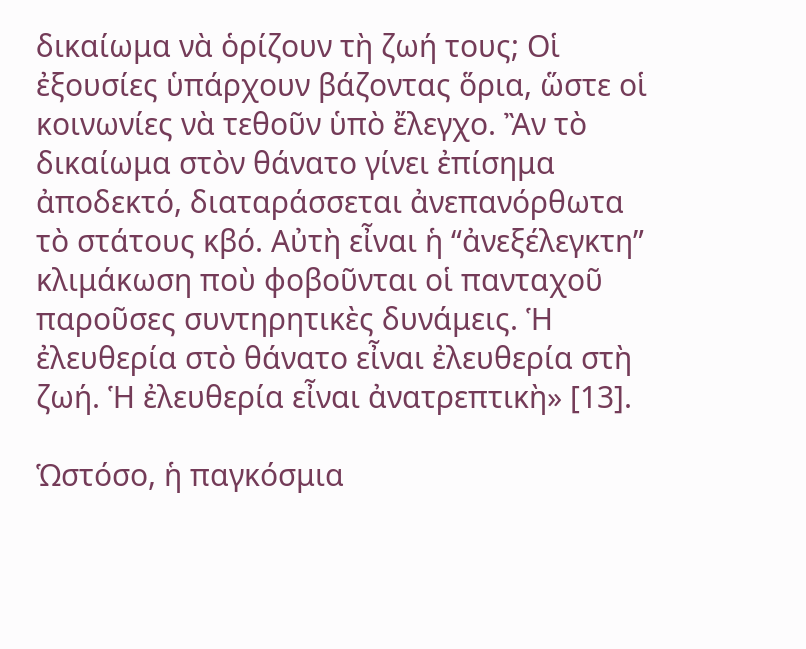δικαίωμα νὰ ὁρίζουν τὴ ζωή τους; Οἱ ἐξουσίες ὑπάρχουν βάζοντας ὅρια, ὥστε οἱ κοινωνίες νὰ τεθοῦν ὑπὸ ἔλεγχο. Ἂν τὸ δικαίωμα στὸν θάνατο γίνει ἐπίσημα ἀποδεκτό, διαταράσσεται ἀνεπανόρθωτα τὸ στάτους κβό. Αὐτὴ εἶναι ἡ “ἀνεξέλεγκτη” κλιμάκωση ποὺ φοβοῦνται οἱ πανταχοῦ παροῦσες συντηρητικὲς δυνάμεις. Ἡ ἐλευθερία στὸ θάνατο εἶναι ἐλευθερία στὴ ζωή. Ἡ ἐλευθερία εἶναι ἀνατρεπτικὴ» [13].

Ὡστόσο, ἡ παγκόσμια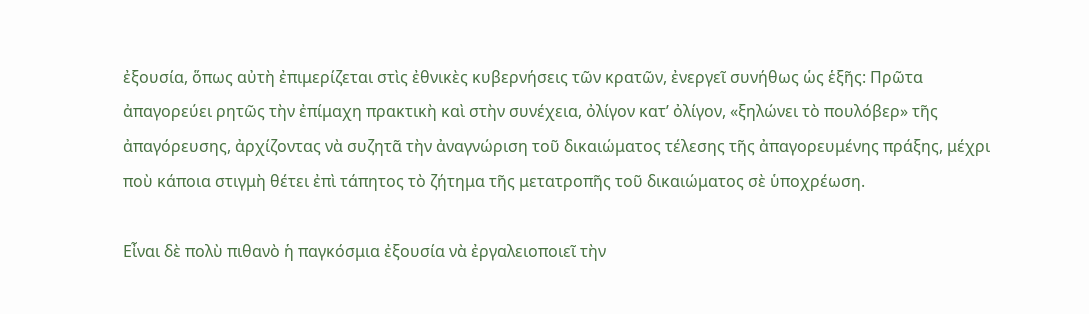ἐξουσία, ὅπως αὐτὴ ἐπιμερίζεται στὶς ἐθνικὲς κυβερνήσεις τῶν κρατῶν, ἐνεργεῖ συνήθως ὡς ἑξῆς: Πρῶτα ἀπαγορεύει ρητῶς τὴν ἐπίμαχη πρακτικὴ καὶ στὴν συνέχεια, ὀλίγον κατ’ ὀλίγον, «ξηλώνει τὸ πουλόβερ» τῆς ἀπαγόρευσης, ἀρχίζοντας νὰ συζητᾶ τὴν ἀναγνώριση τοῦ δικαιώματος τέλεσης τῆς ἀπαγορευμένης πράξης, μέχρι ποὺ κάποια στιγμὴ θέτει ἐπὶ τάπητος τὸ ζήτημα τῆς μετατροπῆς τοῦ δικαιώματος σὲ ὑποχρέωση.

Εἶναι δὲ πολὺ πιθανὸ ἡ παγκόσμια ἐξουσία νὰ ἐργαλειοποιεῖ τὴν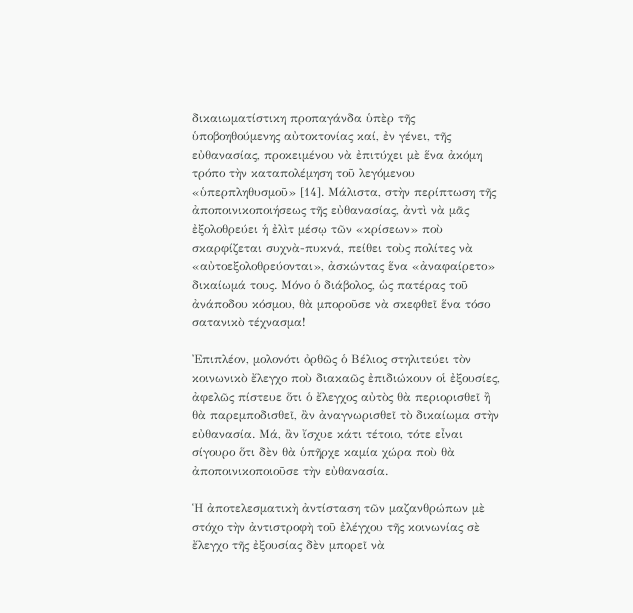δικαιωματίστικη προπαγάνδα ὑπὲρ τῆς ὑποβοηθούμενης αὐτοκτονίας καί, ἐν γένει, τῆς εὐθανασίας, προκειμένου νὰ ἐπιτύχει μὲ ἕνα ἀκόμη τρόπο τὴν καταπολέμηση τοῦ λεγόμενου «ὑπερπληθυσμοῦ» [14]. Μάλιστα, στὴν περίπτωση τῆς ἀποποινικοποιήσεως τῆς εὐθανασίας, ἀντὶ νὰ μᾶς ἐξολοθρεύει ἡ ἐλὶτ μέσῳ τῶν «κρίσεων» ποὺ σκαρφίζεται συχνὰ-πυκνά, πείθει τοὺς πολίτες νὰ «αὐτοεξολοθρεύονται», ἀσκώντας ἕνα «ἀναφαίρετο» δικαίωμά τους. Μόνο ὁ διάβολος, ὡς πατέρας τοῦ ἀνάποδου κόσμου, θὰ μποροῦσε νὰ σκεφθεῖ ἕνα τόσο σατανικὸ τέχνασμα!

Ἐπιπλέον, μολονότι ὀρθῶς ὁ Βέλιος στηλιτεύει τὸν κοινωνικὸ ἔλεγχο ποὺ διακαῶς ἐπιδιώκουν οἱ ἐξουσίες, ἀφελῶς πίστευε ὅτι ὁ ἔλεγχος αὐτὸς θὰ περιορισθεῖ ἢ θὰ παρεμποδισθεῖ, ἂν ἀναγνωρισθεῖ τὸ δικαίωμα στὴν εὐθανασία. Μά, ἂν ἴσχυε κάτι τέτοιο, τότε εἶναι σίγουρο ὅτι δὲν θὰ ὑπῆρχε καμία χώρα ποὺ θὰ ἀποποινικοποιοῦσε τὴν εὐθανασία.

Ἡ ἀποτελεσματικὴ ἀντίσταση τῶν μαζανθρώπων μὲ στόχο τὴν ἀντιστροφὴ τοῦ ἐλέγχου τῆς κοινωνίας σὲ ἔλεγχο τῆς ἐξουσίας δὲν μπορεῖ νὰ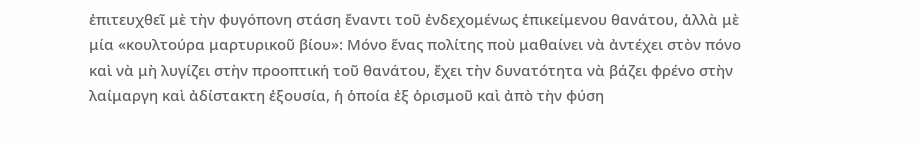ἐπιτευχθεῖ μὲ τὴν φυγόπονη στάση ἔναντι τοῦ ἐνδεχομένως ἐπικείμενου θανάτου, ἀλλὰ μὲ μία «κουλτούρα μαρτυρικοῦ βίου»: Μόνο ἕνας πολίτης ποὺ μαθαίνει νὰ ἀντέχει στὸν πόνο καὶ νὰ μὴ λυγίζει στὴν προοπτική τοῦ θανάτου, ἔχει τὴν δυνατότητα νὰ βάζει φρένο στὴν λαίμαργη καὶ ἀδίστακτη ἐξουσία, ἡ ὁποία ἐξ ὁρισμοῦ καὶ ἀπὸ τὴν φύση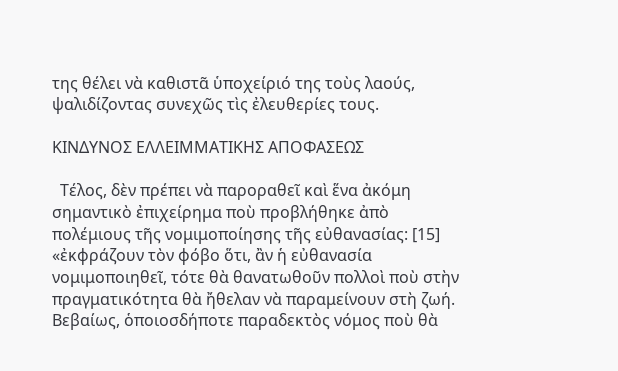της θέλει νὰ καθιστᾶ ὑποχείριό της τοὺς λαούς, ψαλιδίζοντας συνεχῶς τὶς ἐλευθερίες τους.

ΚΙΝΔΥΝΟΣ ΕΛΛΕΙΜΜΑΤΙΚΗΣ ΑΠΟΦΑΣΕΩΣ

  Τέλος, δὲν πρέπει νὰ παροραθεῖ καὶ ἕνα ἀκόμη σημαντικὸ ἐπιχείρημα ποὺ προβλήθηκε ἀπὸ πολέμιους τῆς νομιμοποίησης τῆς εὐθανασίας: [15] «ἐκφράζουν τὸν φόβο ὅτι, ἂν ἡ εὐθανασία νομιμοποιηθεῖ, τότε θὰ θανατωθοῦν πολλοὶ ποὺ στὴν πραγματικότητα θὰ ἤθελαν νὰ παραμείνουν στὴ ζωή. Βεβαίως, ὁποιοσδήποτε παραδεκτὸς νόμος ποὺ θὰ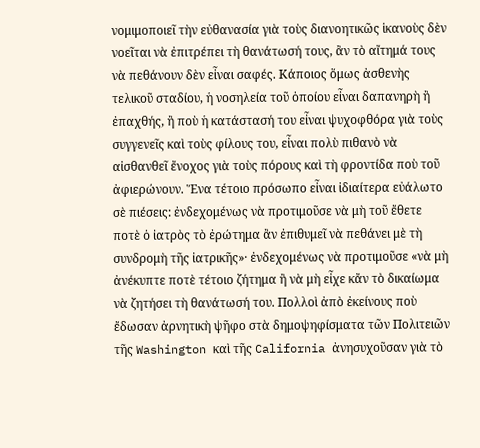νομιμοποιεῖ τὴν εὐθανασία γιὰ τοὺς διανοητικῶς ἱκανοὺς δὲν νοεῖται νὰ ἐπιτρέπει τὴ θανάτωσή τους, ἂν τὸ αἴτημά τους νὰ πεθάνουν δὲν εἶναι σαφές. Κάποιος ὅμως ἀσθενὴς τελικοῦ σταδίου, ἡ νοσηλεία τοῦ ὁποίου εἶναι δαπανηρὴ ἢ ἐπαχθής, ἢ ποὺ ἡ κατάστασή του εἶναι ψυχοφθόρα γιὰ τοὺς συγγενεῖς καὶ τοὺς φίλους του, εἶναι πολὺ πιθανὸ νὰ αἰσθανθεῖ ἔνοχος γιὰ τοὺς πόρους καὶ τὴ φροντίδα ποὺ τοῦ ἀφιερώνουν. Ἕνα τέτοιο πρόσωπο εἶναι ἰδιαίτερα εὐάλωτο σὲ πιέσεις: ἐνδεχομένως νὰ προτιμοῦσε νὰ μὴ τοῦ ἔθετε ποτὲ ὁ ἰατρὸς τὸ ἐρώτημα ἂν ἐπιθυμεῖ νὰ πεθάνει μὲ τὴ συνδρομὴ τῆς ἰατρικῆς»· ἐνδεχομένως νὰ προτιμοῦσε «νὰ μὴ ἀνέκυπτε ποτὲ τέτοιο ζήτημα ἢ νὰ μὴ εἶχε κἄν τὸ δικαίωμα νὰ ζητήσει τὴ θανάτωσή του. Πολλοὶ ἀπὸ ἐκείνους ποὺ ἔδωσαν ἀρνητικὴ ψῆφο στὰ δημοψηφίσματα τῶν Πολιτειῶν τῆς Washington καὶ τῆς California ἀνησυχοῦσαν γιὰ τὸ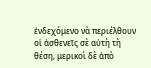ἐνδεχόμενο νὰ περιέλθουν οἱ ἀσθενεῖς σὲ αὐτὴ τὴ θέση, μερικοὶ δὲ ἀπὸ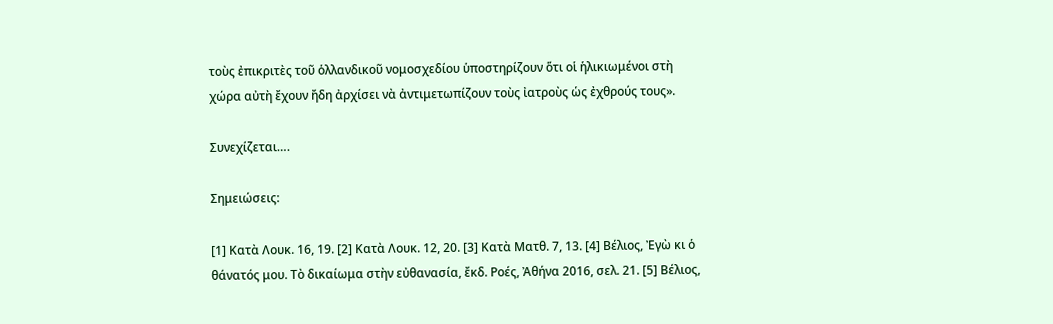τοὺς ἐπικριτὲς τοῦ ὁλλανδικοῦ νομοσχεδίου ὑποστηρίζουν ὅτι οἱ ἡλικιωμένοι στὴ χώρα αὐτὴ ἔχουν ἤδη ἀρχίσει νὰ ἀντιμετωπίζουν τοὺς ἰατροὺς ὡς ἐχθρούς τους».

Συνεχίζεται….

Σημειώσεις:

[1] Κατὰ Λουκ. 16, 19. [2] Κατὰ Λουκ. 12, 20. [3] Κατὰ Ματθ. 7, 13. [4] Βέλιος, Ἐγὼ κι ὁ θάνατός μου. Τὸ δικαίωμα στὴν εὐθανασία, ἔκδ. Ροές, Ἀθήνα 2016, σελ. 21. [5] Βέλιος,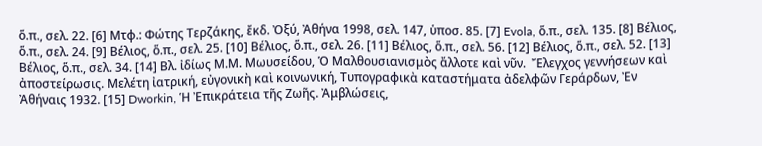ὅ.π., σελ. 22. [6] Μτφ.: Φώτης Τερζάκης, ἔκδ. Ὀξύ, Ἀθήνα 1998, σελ. 147, ὑποσ. 85. [7] Evola, ὅ.π., σελ. 135. [8] Βέλιος, ὅ.π., σελ. 24. [9] Βέλιος, ὅ.π., σελ. 25. [10] Βέλιος, ὅ.π., σελ. 26. [11] Βέλιος, ὅ.π., σελ. 56. [12] Βέλιος, ὅ.π., σελ. 52. [13] Βέλιος, ὅ.π., σελ. 34. [14] Βλ. ἰδίως Μ.Μ. Μωυσείδου, Ὁ Μαλθουσιανισμὸς ἄλλοτε καὶ νῦν.  Ἔλεγχος γεννήσεων καὶ ἀποστείρωσις. Μελέτη ἰατρική, εὐγονικὴ καὶ κοινωνική, Τυπογραφικὰ καταστήματα ἀδελφῶν Γεράρδων, Ἐν Ἀθήναις 1932. [15] Dworkin, Ἡ Ἐπικράτεια τῆς Ζωῆς. Ἀμβλώσεις,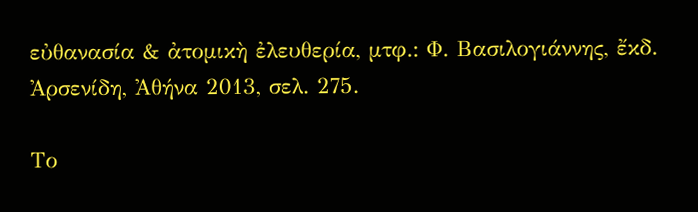εὐθανασία & ἀτομικὴ ἐλευθερία, μτφ.: Φ. Βασιλογιάννης, ἔκδ. Ἀρσενίδη, Ἀθήνα 2013, σελ. 275.

Το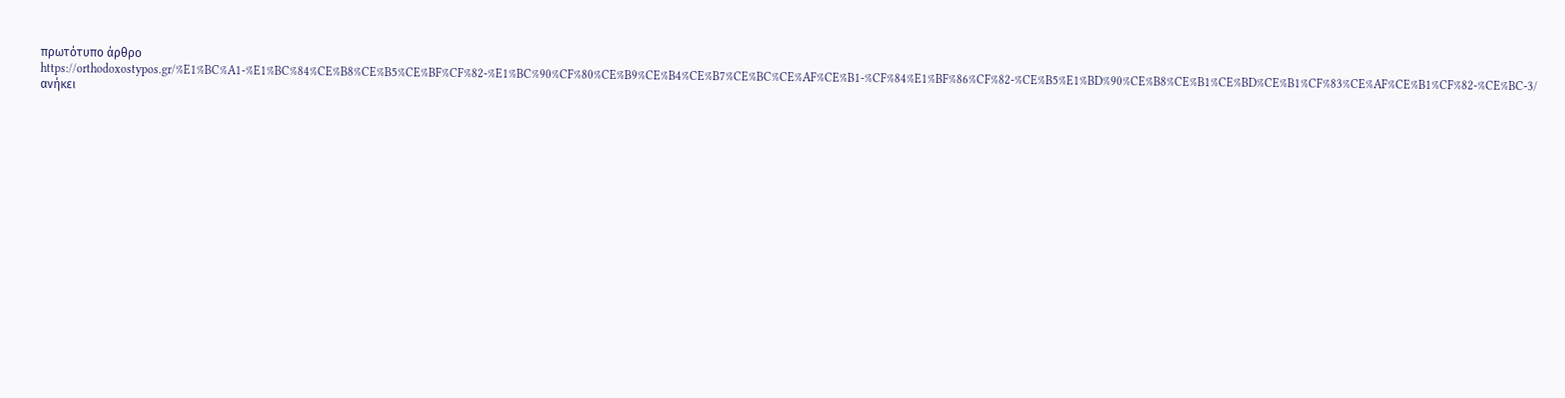πρωτότυπο άρθρο https://orthodoxostypos.gr/%E1%BC%A1-%E1%BC%84%CE%B8%CE%B5%CE%BF%CF%82-%E1%BC%90%CF%80%CE%B9%CE%B4%CE%B7%CE%BC%CE%AF%CE%B1-%CF%84%E1%BF%86%CF%82-%CE%B5%E1%BD%90%CE%B8%CE%B1%CE%BD%CE%B1%CF%83%CE%AF%CE%B1%CF%82-%CE%BC-3/ ανήκει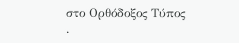στο Ορθόδοξος Τύπος .